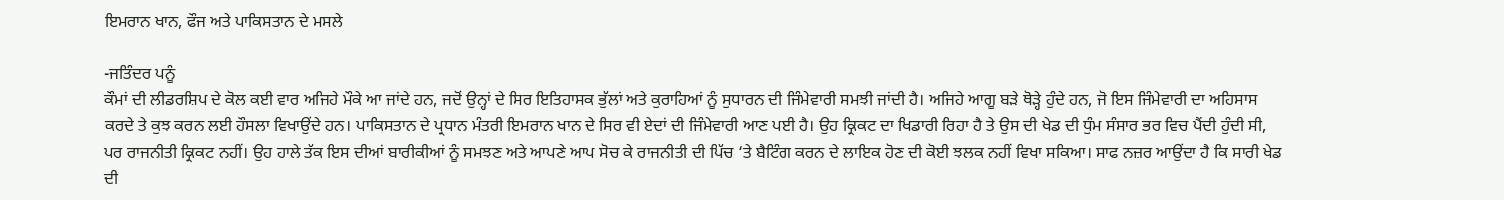ਇਮਰਾਨ ਖਾਨ, ਫੌਜ ਅਤੇ ਪਾਕਿਸਤਾਨ ਦੇ ਮਸਲੇ

-ਜਤਿੰਦਰ ਪਨੂੰ
ਕੌਮਾਂ ਦੀ ਲੀਡਰਸ਼ਿਪ ਦੇ ਕੋਲ ਕਈ ਵਾਰ ਅਜਿਹੇ ਮੌਕੇ ਆ ਜਾਂਦੇ ਹਨ, ਜਦੋਂ ਉਨ੍ਹਾਂ ਦੇ ਸਿਰ ਇਤਿਹਾਸਕ ਭੁੱਲਾਂ ਅਤੇ ਕੁਰਾਹਿਆਂ ਨੂੰ ਸੁਧਾਰਨ ਦੀ ਜਿੰਮੇਵਾਰੀ ਸਮਝੀ ਜਾਂਦੀ ਹੈ। ਅਜਿਹੇ ਆਗੂ ਬੜੇ ਥੋੜ੍ਹੇ ਹੁੰਦੇ ਹਨ, ਜੋ ਇਸ ਜਿੰਮੇਵਾਰੀ ਦਾ ਅਹਿਸਾਸ ਕਰਦੇ ਤੇ ਕੁਝ ਕਰਨ ਲਈ ਹੌਸਲਾ ਵਿਖਾਉਂਦੇ ਹਨ। ਪਾਕਿਸਤਾਨ ਦੇ ਪ੍ਰਧਾਨ ਮੰਤਰੀ ਇਮਰਾਨ ਖਾਨ ਦੇ ਸਿਰ ਵੀ ਏਦਾਂ ਦੀ ਜਿੰਮੇਵਾਰੀ ਆਣ ਪਈ ਹੈ। ਉਹ ਕ੍ਰਿਕਟ ਦਾ ਖਿਡਾਰੀ ਰਿਹਾ ਹੈ ਤੇ ਉਸ ਦੀ ਖੇਡ ਦੀ ਧੁੰਮ ਸੰਸਾਰ ਭਰ ਵਿਚ ਪੈਂਦੀ ਹੁੰਦੀ ਸੀ, ਪਰ ਰਾਜਨੀਤੀ ਕ੍ਰਿਕਟ ਨਹੀਂ। ਉਹ ਹਾਲੇ ਤੱਕ ਇਸ ਦੀਆਂ ਬਾਰੀਕੀਆਂ ਨੂੰ ਸਮਝਣ ਅਤੇ ਆਪਣੇ ਆਪ ਸੋਚ ਕੇ ਰਾਜਨੀਤੀ ਦੀ ਪਿੱਚ ‘ਤੇ ਬੈਟਿੰਗ ਕਰਨ ਦੇ ਲਾਇਕ ਹੋਣ ਦੀ ਕੋਈ ਝਲਕ ਨਹੀਂ ਵਿਖਾ ਸਕਿਆ। ਸਾਫ ਨਜ਼ਰ ਆਉਂਦਾ ਹੈ ਕਿ ਸਾਰੀ ਖੇਡ ਦੀ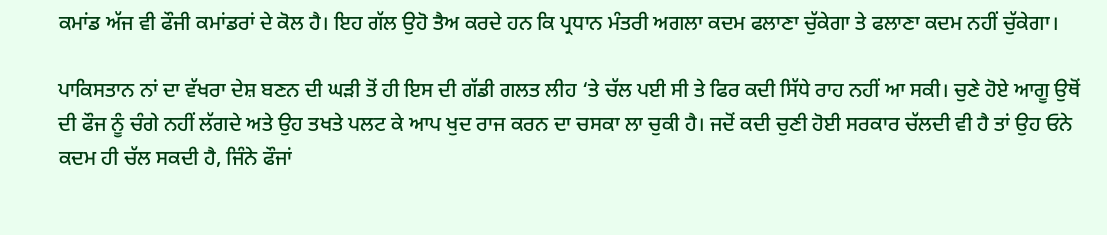ਕਮਾਂਡ ਅੱਜ ਵੀ ਫੌਜੀ ਕਮਾਂਡਰਾਂ ਦੇ ਕੋਲ ਹੈ। ਇਹ ਗੱਲ ਉਹੋ ਤੈਅ ਕਰਦੇ ਹਨ ਕਿ ਪ੍ਰਧਾਨ ਮੰਤਰੀ ਅਗਲਾ ਕਦਮ ਫਲਾਣਾ ਚੁੱਕੇਗਾ ਤੇ ਫਲਾਣਾ ਕਦਮ ਨਹੀਂ ਚੁੱਕੇਗਾ।

ਪਾਕਿਸਤਾਨ ਨਾਂ ਦਾ ਵੱਖਰਾ ਦੇਸ਼ ਬਣਨ ਦੀ ਘੜੀ ਤੋਂ ਹੀ ਇਸ ਦੀ ਗੱਡੀ ਗਲਤ ਲੀਹ ‘ਤੇ ਚੱਲ ਪਈ ਸੀ ਤੇ ਫਿਰ ਕਦੀ ਸਿੱਧੇ ਰਾਹ ਨਹੀਂ ਆ ਸਕੀ। ਚੁਣੇ ਹੋਏ ਆਗੂ ਉਥੋਂ ਦੀ ਫੌਜ ਨੂੰ ਚੰਗੇ ਨਹੀਂ ਲੱਗਦੇ ਅਤੇ ਉਹ ਤਖਤੇ ਪਲਟ ਕੇ ਆਪ ਖੁਦ ਰਾਜ ਕਰਨ ਦਾ ਚਸਕਾ ਲਾ ਚੁਕੀ ਹੈ। ਜਦੋਂ ਕਦੀ ਚੁਣੀ ਹੋਈ ਸਰਕਾਰ ਚੱਲਦੀ ਵੀ ਹੈ ਤਾਂ ਉਹ ਓਨੇ ਕਦਮ ਹੀ ਚੱਲ ਸਕਦੀ ਹੈ, ਜਿੰਨੇ ਫੌਜਾਂ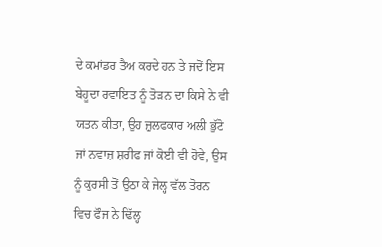ਦੇ ਕਮਾਂਡਰ ਤੈਅ ਕਰਦੇ ਹਨ ਤੇ ਜਦੋਂ ਇਸ ਬੇਹੂਦਾ ਰਵਾਇਤ ਨੂੰ ਤੋੜਨ ਦਾ ਕਿਸੇ ਨੇ ਵੀ ਯਤਨ ਕੀਤਾ, ਉਹ ਜ਼ੁਲਫਕਾਰ ਅਲੀ ਭੁੱਟੋ ਜਾਂ ਨਵਾਜ਼ ਸ਼ਰੀਫ ਜਾਂ ਕੋਈ ਵੀ ਹੋਵੇ, ਉਸ ਨੂੰ ਕੁਰਸੀ ਤੋਂ ਉਠਾ ਕੇ ਜੇਲ੍ਹ ਵੱਲ ਤੋਰਨ ਵਿਚ ਫੌਜ ਨੇ ਢਿੱਲ੍ਹ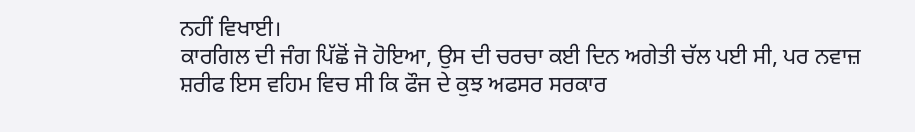ਨਹੀਂ ਵਿਖਾਈ।
ਕਾਰਗਿਲ ਦੀ ਜੰਗ ਪਿੱਛੋਂ ਜੋ ਹੋਇਆ, ਉਸ ਦੀ ਚਰਚਾ ਕਈ ਦਿਨ ਅਗੇਤੀ ਚੱਲ ਪਈ ਸੀ, ਪਰ ਨਵਾਜ਼ ਸ਼ਰੀਫ ਇਸ ਵਹਿਮ ਵਿਚ ਸੀ ਕਿ ਫੌਜ ਦੇ ਕੁਝ ਅਫਸਰ ਸਰਕਾਰ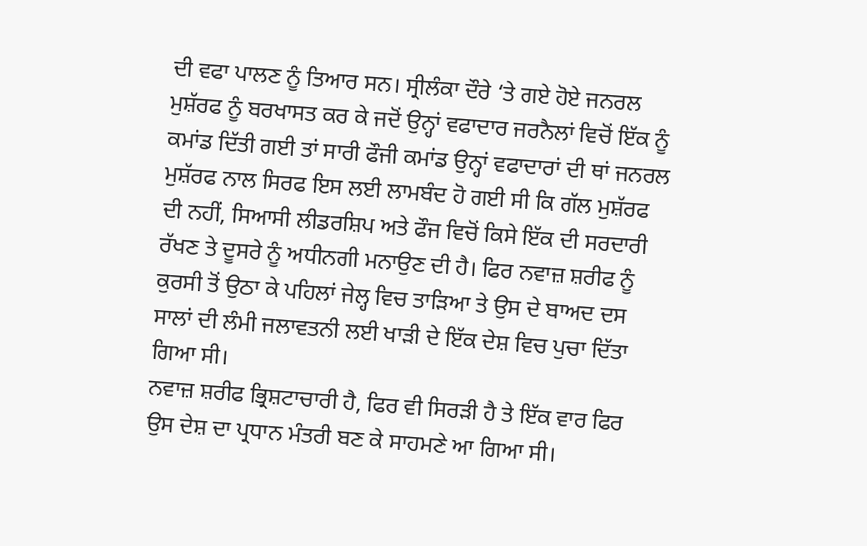ਦੀ ਵਫਾ ਪਾਲਣ ਨੂੰ ਤਿਆਰ ਸਨ। ਸ੍ਰੀਲੰਕਾ ਦੌਰੇ ‘ਤੇ ਗਏ ਹੋਏ ਜਨਰਲ ਮੁਸ਼ੱਰਫ ਨੂੰ ਬਰਖਾਸਤ ਕਰ ਕੇ ਜਦੋਂ ਉਨ੍ਹਾਂ ਵਫਾਦਾਰ ਜਰਨੈਲਾਂ ਵਿਚੋਂ ਇੱਕ ਨੂੰ ਕਮਾਂਡ ਦਿੱਤੀ ਗਈ ਤਾਂ ਸਾਰੀ ਫੌਜੀ ਕਮਾਂਡ ਉਨ੍ਹਾਂ ਵਫਾਦਾਰਾਂ ਦੀ ਥਾਂ ਜਨਰਲ ਮੁਸ਼ੱਰਫ ਨਾਲ ਸਿਰਫ ਇਸ ਲਈ ਲਾਮਬੰਦ ਹੋ ਗਈ ਸੀ ਕਿ ਗੱਲ ਮੁਸ਼ੱਰਫ ਦੀ ਨਹੀਂ, ਸਿਆਸੀ ਲੀਡਰਸ਼ਿਪ ਅਤੇ ਫੌਜ ਵਿਚੋਂ ਕਿਸੇ ਇੱਕ ਦੀ ਸਰਦਾਰੀ ਰੱਖਣ ਤੇ ਦੂਸਰੇ ਨੂੰ ਅਧੀਨਗੀ ਮਨਾਉਣ ਦੀ ਹੈ। ਫਿਰ ਨਵਾਜ਼ ਸ਼ਰੀਫ ਨੂੰ ਕੁਰਸੀ ਤੋਂ ਉਠਾ ਕੇ ਪਹਿਲਾਂ ਜੇਲ੍ਹ ਵਿਚ ਤਾੜਿਆ ਤੇ ਉਸ ਦੇ ਬਾਅਦ ਦਸ ਸਾਲਾਂ ਦੀ ਲੰਮੀ ਜਲਾਵਤਨੀ ਲਈ ਖਾੜੀ ਦੇ ਇੱਕ ਦੇਸ਼ ਵਿਚ ਪੁਚਾ ਦਿੱਤਾ ਗਿਆ ਸੀ।
ਨਵਾਜ਼ ਸ਼ਰੀਫ ਭ੍ਰਿਸ਼ਟਾਚਾਰੀ ਹੈ, ਫਿਰ ਵੀ ਸਿਰੜੀ ਹੈ ਤੇ ਇੱਕ ਵਾਰ ਫਿਰ ਉਸ ਦੇਸ਼ ਦਾ ਪ੍ਰਧਾਨ ਮੰਤਰੀ ਬਣ ਕੇ ਸਾਹਮਣੇ ਆ ਗਿਆ ਸੀ।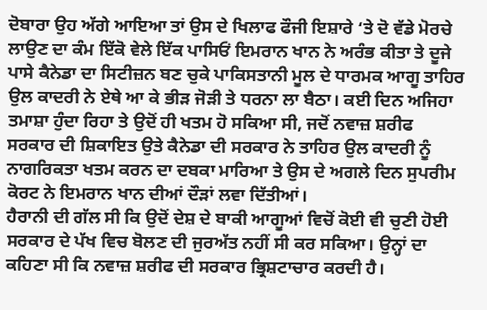ਦੋਬਾਰਾ ਉਹ ਅੱਗੇ ਆਇਆ ਤਾਂ ਉਸ ਦੇ ਖਿਲਾਫ ਫੌਜੀ ਇਸ਼ਾਰੇ ‘ਤੇ ਦੋ ਵੱਡੇ ਮੋਰਚੇ ਲਾਉਣ ਦਾ ਕੰਮ ਇੱਕੋ ਵੇਲੇ ਇੱਕ ਪਾਸਿਓਂ ਇਮਰਾਨ ਖਾਨ ਨੇ ਅਰੰਭ ਕੀਤਾ ਤੇ ਦੂਜੇ ਪਾਸੇ ਕੈਨੇਡਾ ਦਾ ਸਿਟੀਜ਼ਨ ਬਣ ਚੁਕੇ ਪਾਕਿਸਤਾਨੀ ਮੂਲ ਦੇ ਧਾਰਮਕ ਆਗੂ ਤਾਹਿਰ ਉਲ ਕਾਦਰੀ ਨੇ ਏਥੇ ਆ ਕੇ ਭੀੜ ਜੋੜੀ ਤੇ ਧਰਨਾ ਲਾ ਬੈਠਾ। ਕਈ ਦਿਨ ਅਜਿਹਾ ਤਮਾਸ਼ਾ ਹੁੰਦਾ ਰਿਹਾ ਤੇ ਉਦੋਂ ਹੀ ਖਤਮ ਹੋ ਸਕਿਆ ਸੀ, ਜਦੋਂ ਨਵਾਜ਼ ਸ਼ਰੀਫ ਸਰਕਾਰ ਦੀ ਸ਼ਿਕਾਇਤ ਉਤੇ ਕੈਨੇਡਾ ਦੀ ਸਰਕਾਰ ਨੇ ਤਾਹਿਰ ਉਲ ਕਾਦਰੀ ਨੂੰ ਨਾਗਰਿਕਤਾ ਖਤਮ ਕਰਨ ਦਾ ਦਬਕਾ ਮਾਰਿਆ ਤੇ ਉਸ ਦੇ ਅਗਲੇ ਦਿਨ ਸੁਪਰੀਮ ਕੋਰਟ ਨੇ ਇਮਰਾਨ ਖਾਨ ਦੀਆਂ ਦੌੜਾਂ ਲਵਾ ਦਿੱਤੀਆਂ।
ਹੈਰਾਨੀ ਦੀ ਗੱਲ ਸੀ ਕਿ ਉਦੋਂ ਦੇਸ਼ ਦੇ ਬਾਕੀ ਆਗੂਆਂ ਵਿਚੋਂ ਕੋਈ ਵੀ ਚੁਣੀ ਹੋਈ ਸਰਕਾਰ ਦੇ ਪੱਖ ਵਿਚ ਬੋਲਣ ਦੀ ਜੁਰਅੱਤ ਨਹੀਂ ਸੀ ਕਰ ਸਕਿਆ। ਉਨ੍ਹਾਂ ਦਾ ਕਹਿਣਾ ਸੀ ਕਿ ਨਵਾਜ਼ ਸ਼ਰੀਫ ਦੀ ਸਰਕਾਰ ਭ੍ਰਿਸ਼ਟਾਚਾਰ ਕਰਦੀ ਹੈ।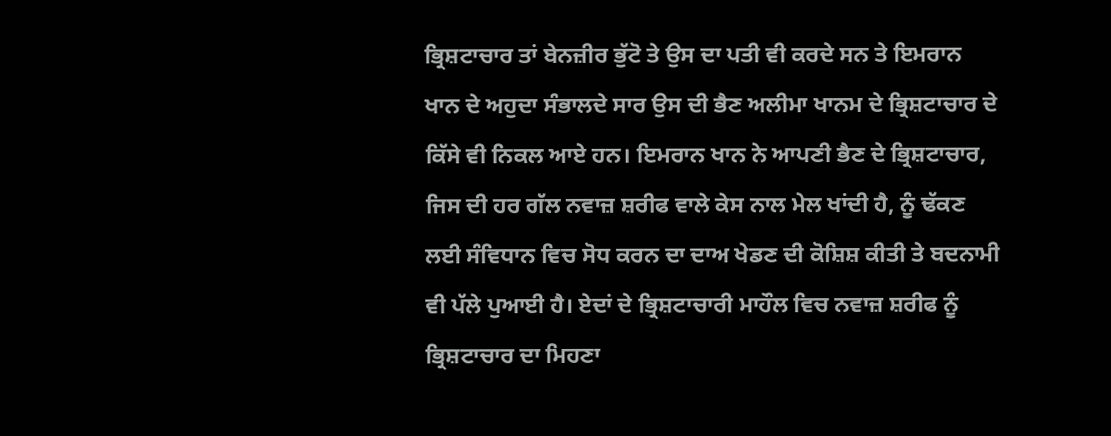ਭ੍ਰਿਸ਼ਟਾਚਾਰ ਤਾਂ ਬੇਨਜ਼ੀਰ ਭੁੱਟੋ ਤੇ ਉਸ ਦਾ ਪਤੀ ਵੀ ਕਰਦੇ ਸਨ ਤੇ ਇਮਰਾਨ ਖਾਨ ਦੇ ਅਹੁਦਾ ਸੰਭਾਲਦੇ ਸਾਰ ਉਸ ਦੀ ਭੈਣ ਅਲੀਮਾ ਖਾਨਮ ਦੇ ਭ੍ਰਿਸ਼ਟਾਚਾਰ ਦੇ ਕਿੱਸੇ ਵੀ ਨਿਕਲ ਆਏ ਹਨ। ਇਮਰਾਨ ਖਾਨ ਨੇ ਆਪਣੀ ਭੈਣ ਦੇ ਭ੍ਰਿਸ਼ਟਾਚਾਰ, ਜਿਸ ਦੀ ਹਰ ਗੱਲ ਨਵਾਜ਼ ਸ਼ਰੀਫ ਵਾਲੇ ਕੇਸ ਨਾਲ ਮੇਲ ਖਾਂਦੀ ਹੈ, ਨੂੰ ਢੱਕਣ ਲਈ ਸੰਵਿਧਾਨ ਵਿਚ ਸੋਧ ਕਰਨ ਦਾ ਦਾਅ ਖੇਡਣ ਦੀ ਕੋਸ਼ਿਸ਼ ਕੀਤੀ ਤੇ ਬਦਨਾਮੀ ਵੀ ਪੱਲੇ ਪੁਆਈ ਹੈ। ਏਦਾਂ ਦੇ ਭ੍ਰਿਸ਼ਟਾਚਾਰੀ ਮਾਹੌਲ ਵਿਚ ਨਵਾਜ਼ ਸ਼ਰੀਫ ਨੂੰ ਭ੍ਰਿਸ਼ਟਾਚਾਰ ਦਾ ਮਿਹਣਾ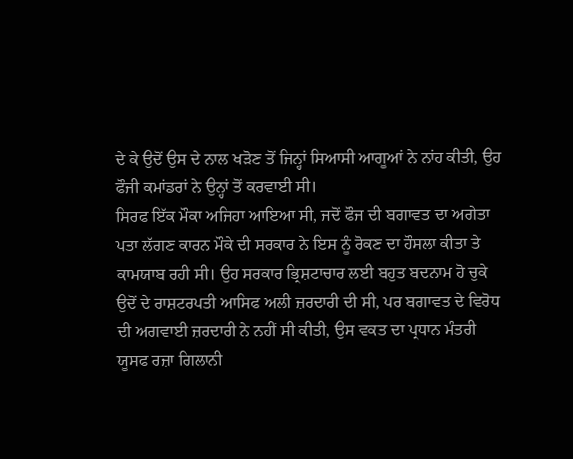ਦੇ ਕੇ ਉਦੋਂ ਉਸ ਦੇ ਨਾਲ ਖੜੋਣ ਤੋਂ ਜਿਨ੍ਹਾਂ ਸਿਆਸੀ ਆਗੂਆਂ ਨੇ ਨਾਂਹ ਕੀਤੀ, ਉਹ ਫੌਜੀ ਕਮਾਂਡਰਾਂ ਨੇ ਉਨ੍ਹਾਂ ਤੋਂ ਕਰਵਾਈ ਸੀ।
ਸਿਰਫ ਇੱਕ ਮੌਕਾ ਅਜਿਹਾ ਆਇਆ ਸੀ, ਜਦੋਂ ਫੌਜ ਦੀ ਬਗਾਵਤ ਦਾ ਅਗੇਤਾ ਪਤਾ ਲੱਗਣ ਕਾਰਨ ਮੌਕੇ ਦੀ ਸਰਕਾਰ ਨੇ ਇਸ ਨੂੰ ਰੋਕਣ ਦਾ ਹੌਸਲਾ ਕੀਤਾ ਤੇ ਕਾਮਯਾਬ ਰਹੀ ਸੀ। ਉਹ ਸਰਕਾਰ ਭ੍ਰਿਸ਼ਟਾਚਾਰ ਲਈ ਬਹੁਤ ਬਦਨਾਮ ਹੋ ਚੁਕੇ ਉਦੋਂ ਦੇ ਰਾਸ਼ਟਰਪਤੀ ਆਸਿਫ ਅਲੀ ਜ਼ਰਦਾਰੀ ਦੀ ਸੀ, ਪਰ ਬਗਾਵਤ ਦੇ ਵਿਰੋਧ ਦੀ ਅਗਵਾਈ ਜ਼ਰਦਾਰੀ ਨੇ ਨਹੀਂ ਸੀ ਕੀਤੀ, ਉਸ ਵਕਤ ਦਾ ਪ੍ਰਧਾਨ ਮੰਤਰੀ ਯੂਸਫ ਰਜ਼ਾ ਗਿਲਾਨੀ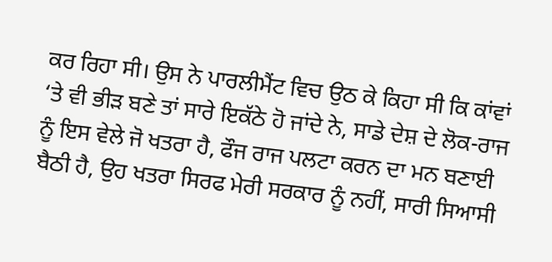ਕਰ ਰਿਹਾ ਸੀ। ਉਸ ਨੇ ਪਾਰਲੀਮੈਂਟ ਵਿਚ ਉਠ ਕੇ ਕਿਹਾ ਸੀ ਕਿ ਕਾਂਵਾਂ ‘ਤੇ ਵੀ ਭੀੜ ਬਣੇ ਤਾਂ ਸਾਰੇ ਇਕੱਠੇ ਹੋ ਜਾਂਦੇ ਨੇ, ਸਾਡੇ ਦੇਸ਼ ਦੇ ਲੋਕ-ਰਾਜ ਨੂੰ ਇਸ ਵੇਲੇ ਜੋ ਖਤਰਾ ਹੈ, ਫੌਜ ਰਾਜ ਪਲਟਾ ਕਰਨ ਦਾ ਮਨ ਬਣਾਈ ਬੈਠੀ ਹੈ, ਉਹ ਖਤਰਾ ਸਿਰਫ ਮੇਰੀ ਸਰਕਾਰ ਨੂੰ ਨਹੀਂ, ਸਾਰੀ ਸਿਆਸੀ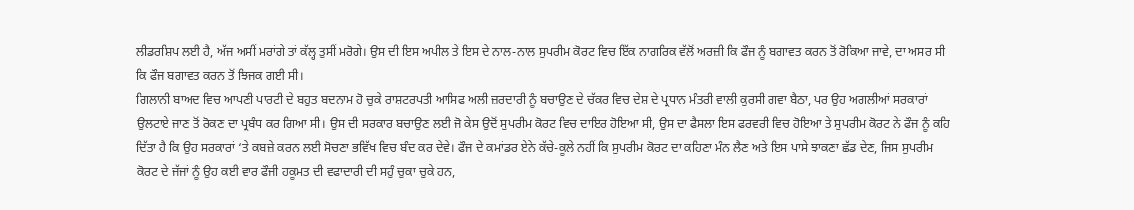ਲੀਡਰਸ਼ਿਪ ਲਈ ਹੈ, ਅੱਜ ਅਸੀਂ ਮਰਾਂਗੇ ਤਾਂ ਕੱਲ੍ਹ ਤੁਸੀਂ ਮਰੋਗੇ। ਉਸ ਦੀ ਇਸ ਅਪੀਲ ਤੇ ਇਸ ਦੇ ਨਾਲ-ਨਾਲ ਸੁਪਰੀਮ ਕੋਰਟ ਵਿਚ ਇੱਕ ਨਾਗਰਿਕ ਵੱਲੋਂ ਅਰਜ਼ੀ ਕਿ ਫੌਜ ਨੂੰ ਬਗਾਵਤ ਕਰਨ ਤੋਂ ਰੋਕਿਆ ਜਾਵੇ, ਦਾ ਅਸਰ ਸੀ ਕਿ ਫੌਜ ਬਗਾਵਤ ਕਰਨ ਤੋਂ ਝਿਜਕ ਗਈ ਸੀ।
ਗਿਲਾਨੀ ਬਾਅਦ ਵਿਚ ਆਪਣੀ ਪਾਰਟੀ ਦੇ ਬਹੁਤ ਬਦਨਾਮ ਹੋ ਚੁਕੇ ਰਾਸ਼ਟਰਪਤੀ ਆਸਿਫ ਅਲੀ ਜ਼ਰਦਾਰੀ ਨੂੰ ਬਚਾਉਣ ਦੇ ਚੱਕਰ ਵਿਚ ਦੇਸ਼ ਦੇ ਪ੍ਰਧਾਨ ਮੰਤਰੀ ਵਾਲੀ ਕੁਰਸੀ ਗਵਾ ਬੈਠਾ, ਪਰ ਉਹ ਅਗਲੀਆਂ ਸਰਕਾਰਾਂ ਉਲਟਾਏ ਜਾਣ ਤੋਂ ਰੋਕਣ ਦਾ ਪ੍ਰਬੰਧ ਕਰ ਗਿਆ ਸੀ। ਉਸ ਦੀ ਸਰਕਾਰ ਬਚਾਉਣ ਲਈ ਜੋ ਕੇਸ ਉਦੋਂ ਸੁਪਰੀਮ ਕੋਰਟ ਵਿਚ ਦਾਇਰ ਹੋਇਆ ਸੀ, ਉਸ ਦਾ ਫੈਸਲਾ ਇਸ ਫਰਵਰੀ ਵਿਚ ਹੋਇਆ ਤੇ ਸੁਪਰੀਮ ਕੋਰਟ ਨੇ ਫੌਜ ਨੂੰ ਕਹਿ ਦਿੱਤਾ ਹੈ ਕਿ ਉਹ ਸਰਕਾਰਾਂ ‘ਤੇ ਕਬਜ਼ੇ ਕਰਨ ਲਈ ਸੋਚਣਾ ਭਵਿੱਖ ਵਿਚ ਬੰਦ ਕਰ ਦੇਵੇ। ਫੌਜ ਦੇ ਕਮਾਂਡਰ ਏਨੇ ਕੱਚੇ-ਕੂਲੇ ਨਹੀਂ ਕਿ ਸੁਪਰੀਮ ਕੋਰਟ ਦਾ ਕਹਿਣਾ ਮੰਨ ਲੈਣ ਅਤੇ ਇਸ ਪਾਸੇ ਝਾਕਣਾ ਛੱਡ ਦੇਣ, ਜਿਸ ਸੁਪਰੀਮ ਕੋਰਟ ਦੇ ਜੱਜਾਂ ਨੂੰ ਉਹ ਕਈ ਵਾਰ ਫੌਜੀ ਹਕੂਮਤ ਦੀ ਵਫਾਦਾਰੀ ਦੀ ਸਹੁੰ ਚੁਕਾ ਚੁਕੇ ਹਨ,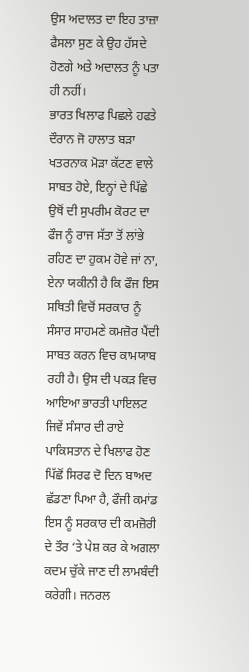ਉਸ ਅਦਾਲਤ ਦਾ ਇਹ ਤਾਜ਼ਾ ਫੈਸਲਾ ਸੁਣ ਕੇ ਉਹ ਹੱਸਦੇ ਹੋਣਗੇ ਅਤੇ ਅਦਾਲਤ ਨੂੰ ਪਤਾ ਹੀ ਨਹੀਂ।
ਭਾਰਤ ਖਿਲਾਫ ਪਿਛਲੇ ਹਫਤੇ ਦੌਰਾਨ ਜੋ ਹਾਲਾਤ ਬੜਾ ਖਤਰਨਾਕ ਮੋੜਾ ਕੱਟਣ ਵਾਲੇ ਸਾਬਤ ਹੋਏ, ਇਨ੍ਹਾਂ ਦੇ ਪਿੱਛੇ ਉਥੋਂ ਦੀ ਸੁਪਰੀਮ ਕੋਰਟ ਦਾ ਫੌਜ ਨੂੰ ਰਾਜ ਸੱਤਾ ਤੋਂ ਲਾਂਭੇ ਰਹਿਣ ਦਾ ਹੁਕਮ ਹੋਵੇ ਜਾਂ ਨਾ, ਏਨਾ ਯਕੀਨੀ ਹੈ ਕਿ ਫੌਜ ਇਸ ਸਥਿਤੀ ਵਿਚੋਂ ਸਰਕਾਰ ਨੂੰ ਸੰਸਾਰ ਸਾਹਮਣੇ ਕਮਜ਼ੋਰ ਪੈਂਦੀ ਸਾਬਤ ਕਰਨ ਵਿਚ ਕਾਮਯਾਬ ਰਹੀ ਹੈ। ਉਸ ਦੀ ਪਕੜ ਵਿਚ ਆਇਆ ਭਾਰਤੀ ਪਾਇਲਟ ਜਿਵੇਂ ਸੰਸਾਰ ਦੀ ਰਾਏ ਪਾਕਿਸਤਾਨ ਦੇ ਖਿਲਾਫ ਹੋਣ ਪਿੱਛੋਂ ਸਿਰਫ ਦੋ ਦਿਨ ਬਾਅਦ ਛੱਡਣਾ ਪਿਆ ਹੈ, ਫੌਜੀ ਕਮਾਂਡ ਇਸ ਨੂੰ ਸਰਕਾਰ ਦੀ ਕਮਜ਼ੋਰੀ ਦੇ ਤੌਰ ‘ਤੇ ਪੇਸ਼ ਕਰ ਕੇ ਅਗਲਾ ਕਦਮ ਚੁੱਕੇ ਜਾਣ ਦੀ ਲਾਮਬੰਦੀ ਕਰੇਗੀ। ਜਨਰਲ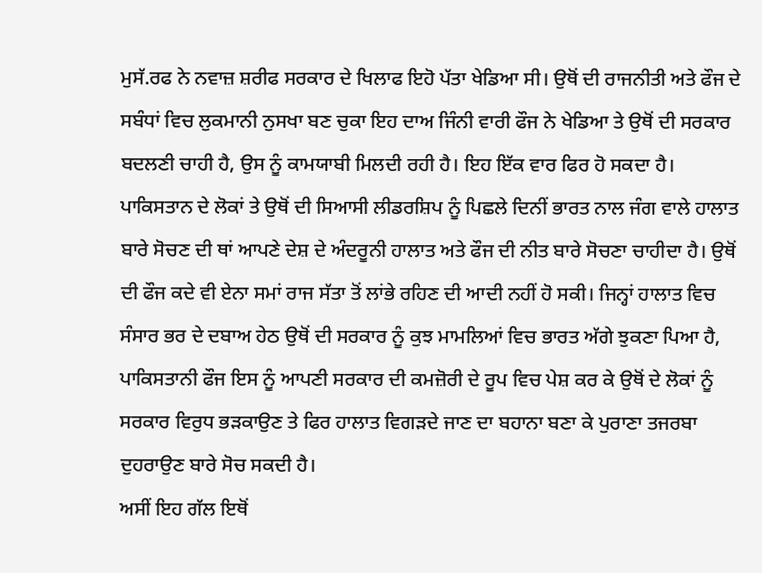ਮੁਸੱ.ਰਫ ਨੇ ਨਵਾਜ਼ ਸ਼ਰੀਫ ਸਰਕਾਰ ਦੇ ਖਿਲਾਫ ਇਹੋ ਪੱਤਾ ਖੇਡਿਆ ਸੀ। ਉਥੋਂ ਦੀ ਰਾਜਨੀਤੀ ਅਤੇ ਫੌਜ ਦੇ ਸਬੰਧਾਂ ਵਿਚ ਲੁਕਮਾਨੀ ਨੁਸਖਾ ਬਣ ਚੁਕਾ ਇਹ ਦਾਅ ਜਿੰਨੀ ਵਾਰੀ ਫੌਜ ਨੇ ਖੇਡਿਆ ਤੇ ਉਥੋਂ ਦੀ ਸਰਕਾਰ ਬਦਲਣੀ ਚਾਹੀ ਹੈ, ਉਸ ਨੂੰ ਕਾਮਯਾਬੀ ਮਿਲਦੀ ਰਹੀ ਹੈ। ਇਹ ਇੱਕ ਵਾਰ ਫਿਰ ਹੋ ਸਕਦਾ ਹੈ।
ਪਾਕਿਸਤਾਨ ਦੇ ਲੋਕਾਂ ਤੇ ਉਥੋਂ ਦੀ ਸਿਆਸੀ ਲੀਡਰਸ਼ਿਪ ਨੂੰ ਪਿਛਲੇ ਦਿਨੀਂ ਭਾਰਤ ਨਾਲ ਜੰਗ ਵਾਲੇ ਹਾਲਾਤ ਬਾਰੇ ਸੋਚਣ ਦੀ ਥਾਂ ਆਪਣੇ ਦੇਸ਼ ਦੇ ਅੰਦਰੂਨੀ ਹਾਲਾਤ ਅਤੇ ਫੌਜ ਦੀ ਨੀਤ ਬਾਰੇ ਸੋਚਣਾ ਚਾਹੀਦਾ ਹੈ। ਉਥੋਂ ਦੀ ਫੌਜ ਕਦੇ ਵੀ ਏਨਾ ਸਮਾਂ ਰਾਜ ਸੱਤਾ ਤੋਂ ਲਾਂਭੇ ਰਹਿਣ ਦੀ ਆਦੀ ਨਹੀਂ ਹੋ ਸਕੀ। ਜਿਨ੍ਹਾਂ ਹਾਲਾਤ ਵਿਚ ਸੰਸਾਰ ਭਰ ਦੇ ਦਬਾਅ ਹੇਠ ਉਥੋਂ ਦੀ ਸਰਕਾਰ ਨੂੰ ਕੁਝ ਮਾਮਲਿਆਂ ਵਿਚ ਭਾਰਤ ਅੱਗੇ ਝੁਕਣਾ ਪਿਆ ਹੈ, ਪਾਕਿਸਤਾਨੀ ਫੌਜ ਇਸ ਨੂੰ ਆਪਣੀ ਸਰਕਾਰ ਦੀ ਕਮਜ਼ੋਰੀ ਦੇ ਰੂਪ ਵਿਚ ਪੇਸ਼ ਕਰ ਕੇ ਉਥੋਂ ਦੇ ਲੋਕਾਂ ਨੂੰ ਸਰਕਾਰ ਵਿਰੁਧ ਭੜਕਾਉਣ ਤੇ ਫਿਰ ਹਾਲਾਤ ਵਿਗੜਦੇ ਜਾਣ ਦਾ ਬਹਾਨਾ ਬਣਾ ਕੇ ਪੁਰਾਣਾ ਤਜਰਬਾ ਦੁਹਰਾਉਣ ਬਾਰੇ ਸੋਚ ਸਕਦੀ ਹੈ।
ਅਸੀਂ ਇਹ ਗੱਲ ਇਥੋਂ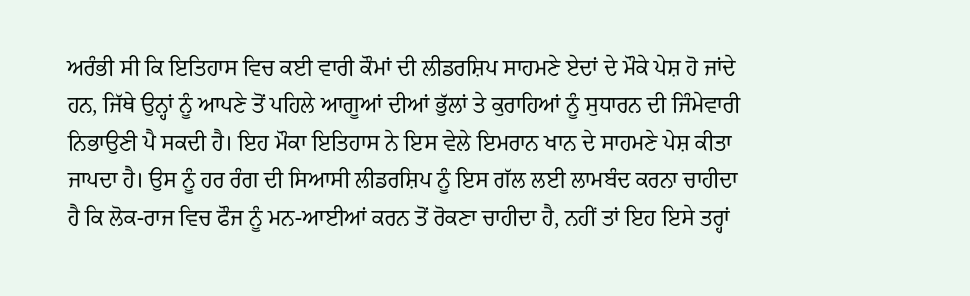ਅਰੰਭੀ ਸੀ ਕਿ ਇਤਿਹਾਸ ਵਿਚ ਕਈ ਵਾਰੀ ਕੌਮਾਂ ਦੀ ਲੀਡਰਸ਼ਿਪ ਸਾਹਮਣੇ ਏਦਾਂ ਦੇ ਮੌਕੇ ਪੇਸ਼ ਹੋ ਜਾਂਦੇ ਹਨ, ਜਿੱਥੇ ਉਨ੍ਹਾਂ ਨੂੰ ਆਪਣੇ ਤੋਂ ਪਹਿਲੇ ਆਗੂਆਂ ਦੀਆਂ ਭੁੱਲਾਂ ਤੇ ਕੁਰਾਹਿਆਂ ਨੂੰ ਸੁਧਾਰਨ ਦੀ ਜਿੰਮੇਵਾਰੀ ਨਿਭਾਉਣੀ ਪੈ ਸਕਦੀ ਹੈ। ਇਹ ਮੌਕਾ ਇਤਿਹਾਸ ਨੇ ਇਸ ਵੇਲੇ ਇਮਰਾਨ ਖਾਨ ਦੇ ਸਾਹਮਣੇ ਪੇਸ਼ ਕੀਤਾ ਜਾਪਦਾ ਹੈ। ਉਸ ਨੂੰ ਹਰ ਰੰਗ ਦੀ ਸਿਆਸੀ ਲੀਡਰਸ਼ਿਪ ਨੂੰ ਇਸ ਗੱਲ ਲਈ ਲਾਮਬੰਦ ਕਰਨਾ ਚਾਹੀਦਾ ਹੈ ਕਿ ਲੋਕ-ਰਾਜ ਵਿਚ ਫੌਜ ਨੂੰ ਮਨ-ਆਈਆਂ ਕਰਨ ਤੋਂ ਰੋਕਣਾ ਚਾਹੀਦਾ ਹੈ, ਨਹੀਂ ਤਾਂ ਇਹ ਇਸੇ ਤਰ੍ਹਾਂ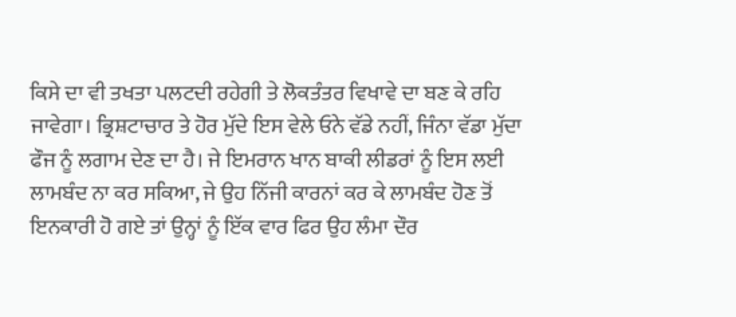ਕਿਸੇ ਦਾ ਵੀ ਤਖਤਾ ਪਲਟਦੀ ਰਹੇਗੀ ਤੇ ਲੋਕਤੰਤਰ ਵਿਖਾਵੇ ਦਾ ਬਣ ਕੇ ਰਹਿ ਜਾਵੇਗਾ। ਭ੍ਰਿਸ਼ਟਾਚਾਰ ਤੇ ਹੋਰ ਮੁੱਦੇ ਇਸ ਵੇਲੇ ਓਨੇ ਵੱਡੇ ਨਹੀਂ, ਜਿੰਨਾ ਵੱਡਾ ਮੁੱਦਾ ਫੌਜ ਨੂੰ ਲਗਾਮ ਦੇਣ ਦਾ ਹੈ। ਜੇ ਇਮਰਾਨ ਖਾਨ ਬਾਕੀ ਲੀਡਰਾਂ ਨੂੰ ਇਸ ਲਈ ਲਾਮਬੰਦ ਨਾ ਕਰ ਸਕਿਆ, ਜੇ ਉਹ ਨਿੱਜੀ ਕਾਰਨਾਂ ਕਰ ਕੇ ਲਾਮਬੰਦ ਹੋਣ ਤੋਂ ਇਨਕਾਰੀ ਹੋ ਗਏ ਤਾਂ ਉਨ੍ਹਾਂ ਨੂੰ ਇੱਕ ਵਾਰ ਫਿਰ ਉਹ ਲੰਮਾ ਦੌਰ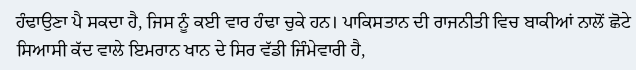ਹੰਢਾਉਣਾ ਪੈ ਸਕਦਾ ਹੈ, ਜਿਸ ਨੂੰ ਕਈ ਵਾਰ ਹੰਢਾ ਚੁਕੇ ਹਨ। ਪਾਕਿਸਤਾਨ ਦੀ ਰਾਜਨੀਤੀ ਵਿਚ ਬਾਕੀਆਂ ਨਾਲੋਂ ਛੋਟੇ ਸਿਆਸੀ ਕੱਦ ਵਾਲੇ ਇਮਰਾਨ ਖਾਨ ਦੇ ਸਿਰ ਵੱਡੀ ਜਿੰਮੇਵਾਰੀ ਹੈ,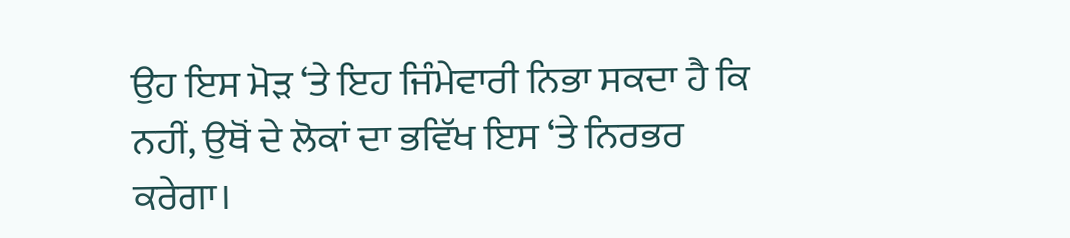ਉਹ ਇਸ ਮੋੜ ‘ਤੇ ਇਹ ਜਿੰਮੇਵਾਰੀ ਨਿਭਾ ਸਕਦਾ ਹੈ ਕਿ ਨਹੀਂ, ਉਥੋਂ ਦੇ ਲੋਕਾਂ ਦਾ ਭਵਿੱਖ ਇਸ ‘ਤੇ ਨਿਰਭਰ ਕਰੇਗਾ।